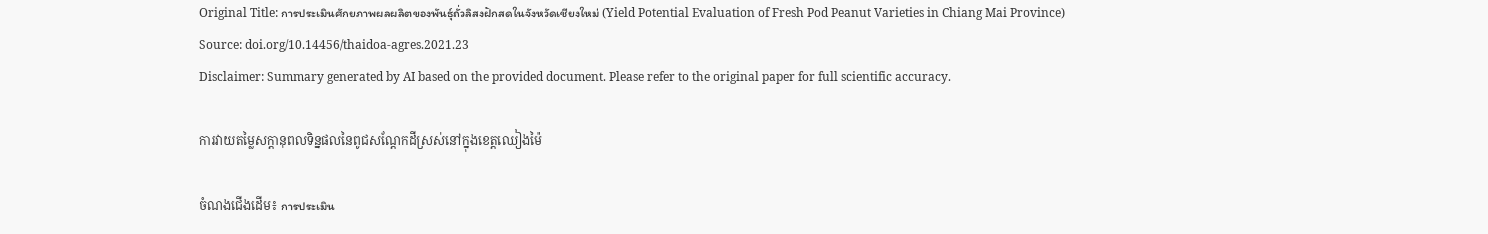Original Title: การประเมินศักยภาพผลผลิตของพันธุ์ถั่วลิสงฝักสดในจังหวัดเชียงใหม่ (Yield Potential Evaluation of Fresh Pod Peanut Varieties in Chiang Mai Province)
Source: doi.org/10.14456/thaidoa-agres.2021.23
Disclaimer: Summary generated by AI based on the provided document. Please refer to the original paper for full scientific accuracy.

ការវាយតម្លៃសក្តានុពលទិន្នផលនៃពូជសណ្តែកដីស្រស់នៅក្នុងខេត្តឈៀងម៉ៃ

ចំណងជើងដើម៖ การประเมิน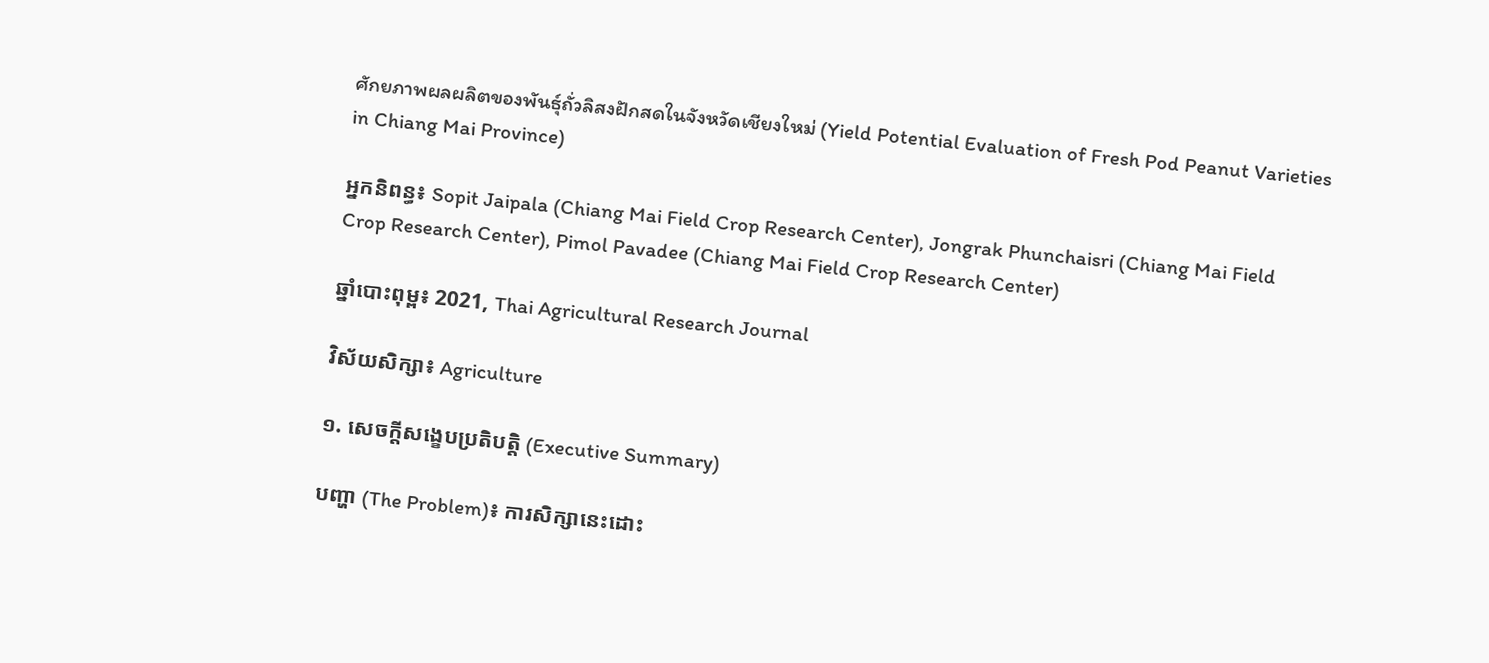ศักยภาพผลผลิตของพันธุ์ถั่วลิสงฝักสดในจังหวัดเชียงใหม่ (Yield Potential Evaluation of Fresh Pod Peanut Varieties in Chiang Mai Province)

អ្នកនិពន្ធ៖ Sopit Jaipala (Chiang Mai Field Crop Research Center), Jongrak Phunchaisri (Chiang Mai Field Crop Research Center), Pimol Pavadee (Chiang Mai Field Crop Research Center)

ឆ្នាំបោះពុម្ព៖ 2021, Thai Agricultural Research Journal

វិស័យសិក្សា៖ Agriculture

១. សេចក្តីសង្ខេបប្រតិបត្តិ (Executive Summary)

បញ្ហា (The Problem)៖ ការសិក្សានេះដោះ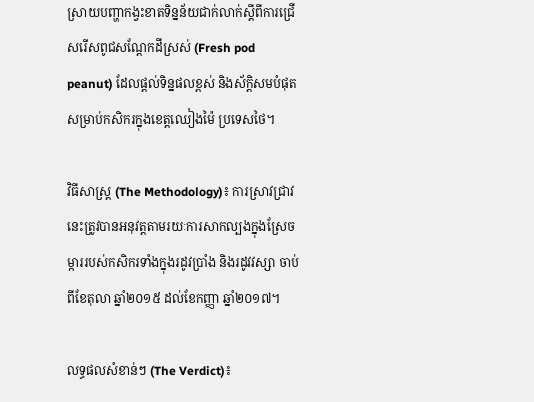ស្រាយបញ្ហាកង្វះខាតទិន្នន័យជាក់លាក់ស្តីពីការជ្រើសរើសពូជសណ្តែកដីស្រស់ (Fresh pod peanut) ដែលផ្តល់ទិន្នផលខ្ពស់ និងស័ក្តិសមបំផុតសម្រាប់កសិករក្នុងខេត្តឈៀងម៉ៃ ប្រទេសថៃ។

វិធីសាស្ត្រ (The Methodology)៖ ការស្រាវជ្រាវនេះត្រូវបានអនុវត្តតាមរយៈការសាកល្បងក្នុងស្រែចម្ការរបស់កសិករទាំងក្នុងរដូវប្រាំង និងរដូវវស្សា ចាប់ពីខែតុលា ឆ្នាំ២០១៥ ដល់ខែកញ្ញា ឆ្នាំ២០១៧។

លទ្ធផលសំខាន់ៗ (The Verdict)៖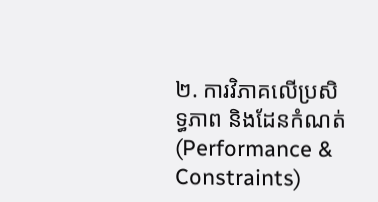២. ការវិភាគលើប្រសិទ្ធភាព និងដែនកំណត់ (Performance & Constraints)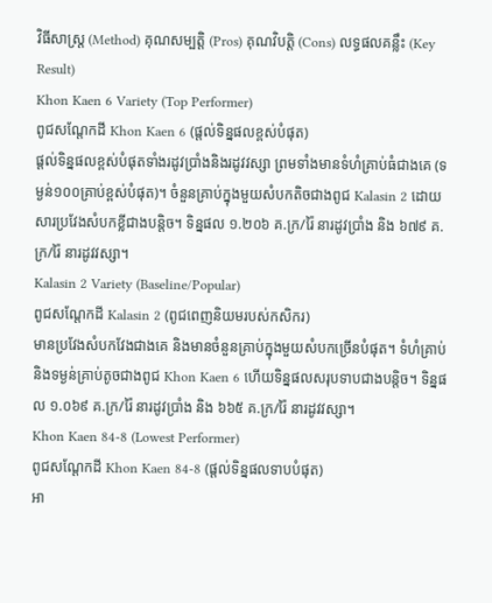វិធីសាស្ត្រ (Method) គុណសម្បត្តិ (Pros) គុណវិបត្តិ (Cons) លទ្ធផលគន្លឹះ (Key Result)
Khon Kaen 6 Variety (Top Performer)
ពូជសណ្តែកដី Khon Kaen 6 (ផ្តល់ទិន្នផលខ្ពស់បំផុត)
ផ្តល់ទិន្នផលខ្ពស់បំផុតទាំងរដូវប្រាំងនិងរដូវវស្សា ព្រមទាំងមានទំហំគ្រាប់ធំជាងគេ (ទម្ងន់១០០គ្រាប់ខ្ពស់បំផុត)។ ចំនួនគ្រាប់ក្នុងមួយសំបកតិចជាងពូជ Kalasin 2 ដោយសារប្រវែងសំបកខ្លីជាងបន្តិច។ ទិន្នផល ១.២០៦ គ.ក្រ/រ៉ៃ នារដូវប្រាំង និង ៦៧៩ គ.ក្រ/រ៉ៃ នារដូវវស្សា។
Kalasin 2 Variety (Baseline/Popular)
ពូជសណ្តែកដី Kalasin 2 (ពូជពេញនិយមរបស់កសិករ)
មានប្រវែងសំបកវែងជាងគេ និងមានចំនួនគ្រាប់ក្នុងមួយសំបកច្រើនបំផុត។ ទំហំគ្រាប់និងទម្ងន់គ្រាប់តូចជាងពូជ Khon Kaen 6 ហើយទិន្នផលសរុបទាបជាងបន្តិច។ ទិន្នផល ១.០៦៩ គ.ក្រ/រ៉ៃ នារដូវប្រាំង និង ៦៦៥ គ.ក្រ/រ៉ៃ នារដូវវស្សា។
Khon Kaen 84-8 (Lowest Performer)
ពូជសណ្តែកដី Khon Kaen 84-8 (ផ្តល់ទិន្នផលទាបបំផុត)
អា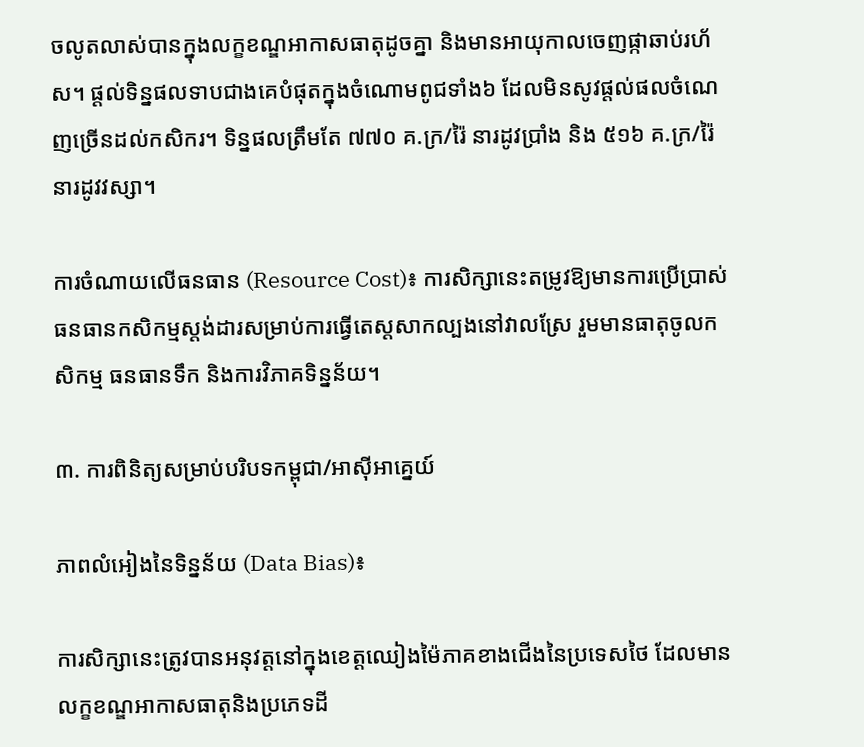ចលូតលាស់បានក្នុងលក្ខខណ្ឌអាកាសធាតុដូចគ្នា និងមានអាយុកាលចេញផ្កាឆាប់រហ័ស។ ផ្តល់ទិន្នផលទាបជាងគេបំផុតក្នុងចំណោមពូជទាំង៦ ដែលមិនសូវផ្តល់ផលចំណេញច្រើនដល់កសិករ។ ទិន្នផលត្រឹមតែ ៧៧០ គ.ក្រ/រ៉ៃ នារដូវប្រាំង និង ៥១៦ គ.ក្រ/រ៉ៃ នារដូវវស្សា។

ការចំណាយលើធនធាន (Resource Cost)៖ ការសិក្សានេះតម្រូវឱ្យមានការប្រើប្រាស់ធនធានកសិកម្មស្តង់ដារសម្រាប់ការធ្វើតេស្តសាកល្បងនៅវាលស្រែ រួមមានធាតុចូលកសិកម្ម ធនធានទឹក និងការវិភាគទិន្នន័យ។

៣. ការពិនិត្យសម្រាប់បរិបទកម្ពុជា/អាស៊ីអាគ្នេយ៍

ភាពលំអៀងនៃទិន្នន័យ (Data Bias)៖

ការសិក្សានេះត្រូវបានអនុវត្តនៅក្នុងខេត្តឈៀងម៉ៃភាគខាងជើងនៃប្រទេសថៃ ដែលមានលក្ខខណ្ឌអាកាសធាតុនិងប្រភេទដី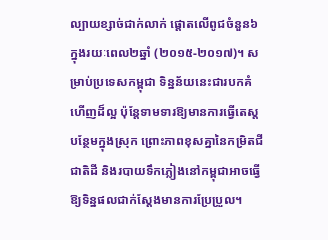ល្បាយខ្សាច់ជាក់លាក់ ផ្តោតលើពូជចំនួន៦ ក្នុងរយៈពេល២ឆ្នាំ (២០១៥-២០១៧)។ សម្រាប់ប្រទេសកម្ពុជា ទិន្នន័យនេះជារបកគំហើញដ៏ល្អ ប៉ុន្តែទាមទារឱ្យមានការធ្វើតេស្តបន្ថែមក្នុងស្រុក ព្រោះភាពខុសគ្នានៃកម្រិតជីជាតិដី និងរបាយទឹកភ្លៀងនៅកម្ពុជាអាចធ្វើឱ្យទិន្នផលជាក់ស្តែងមានការប្រែប្រួល។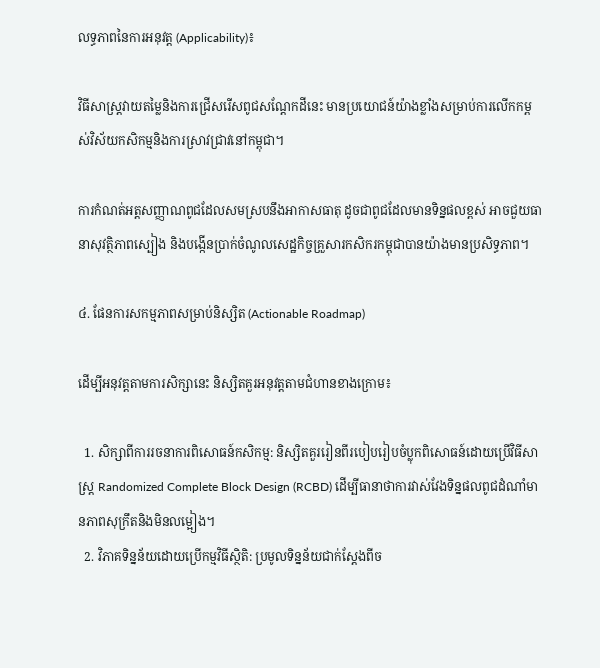លទ្ធភាពនៃការអនុវត្ត (Applicability)៖

វិធីសាស្ត្រវាយតម្លៃនិងការជ្រើសរើសពូជសណ្តែកដីនេះ មានប្រយោជន៍យ៉ាងខ្លាំងសម្រាប់ការលើកកម្ពស់វិស័យកសិកម្មនិងការស្រាវជ្រាវនៅកម្ពុជា។

ការកំណត់អត្តសញ្ញាណពូជដែលសមស្របនឹងអាកាសធាតុ ដូចជាពូជដែលមានទិន្នផលខ្ពស់ អាចជួយធានាសុវត្ថិភាពស្បៀង និងបង្កើនប្រាក់ចំណូលសេដ្ឋកិច្ចគ្រួសារកសិករកម្ពុជាបានយ៉ាងមានប្រសិទ្ធភាព។

៤. ផែនការសកម្មភាពសម្រាប់និស្សិត (Actionable Roadmap)

ដើម្បីអនុវត្តតាមការសិក្សានេះ និស្សិតគួរអនុវត្តតាមជំហានខាងក្រោម៖

  1. សិក្សាពីការរចនាការពិសោធន៍កសិកម្ម: និស្សិតគួររៀនពីរបៀបរៀបចំប្លុកពិសោធន៍ដោយប្រើវិធីសាស្ត្រ Randomized Complete Block Design (RCBD) ដើម្បីធានាថាការវាស់វែងទិន្នផលពូជដំណាំមានភាពសុក្រឹតនិងមិនលម្អៀង។
  2. វិភាគទិន្នន័យដោយប្រើកម្មវិធីស្ថិតិ: ប្រមូលទិន្នន័យជាក់ស្តែងពីច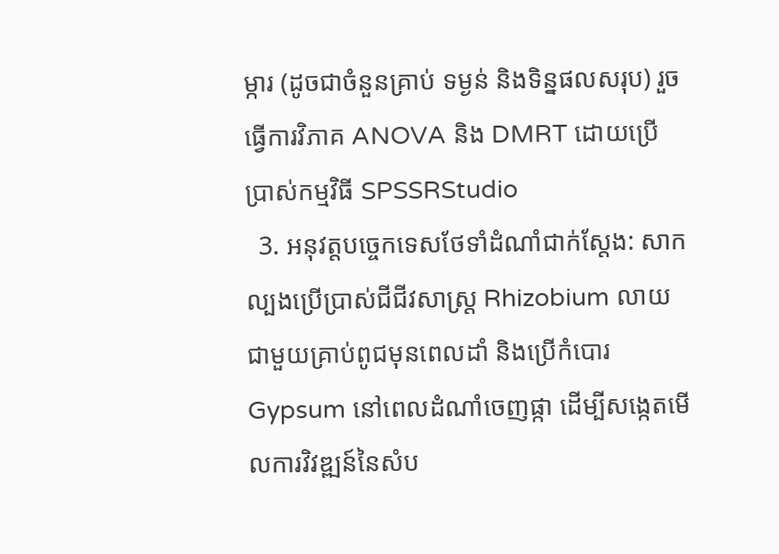ម្ការ (ដូចជាចំនួនគ្រាប់ ទម្ងន់ និងទិន្នផលសរុប) រួចធ្វើការវិភាគ ANOVA និង DMRT ដោយប្រើប្រាស់កម្មវិធី SPSSRStudio
  3. អនុវត្តបច្ចេកទេសថែទាំដំណាំជាក់ស្តែង: សាកល្បងប្រើប្រាស់ជីជីវសាស្រ្ត Rhizobium លាយជាមួយគ្រាប់ពូជមុនពេលដាំ និងប្រើកំបោរ Gypsum នៅពេលដំណាំចេញផ្កា ដើម្បីសង្កេតមើលការវិវឌ្ឍន៍នៃសំប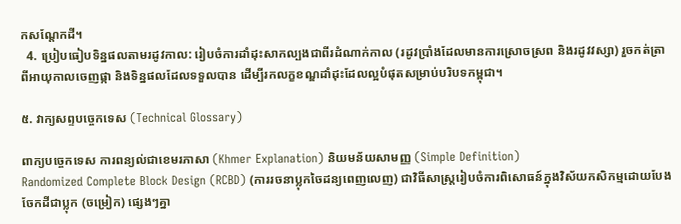កសណ្តែកដី។
  4. ប្រៀបធៀបទិន្នផលតាមរដូវកាល: រៀបចំការដាំដុះសាកល្បងជាពីរដំណាក់កាល (រដូវប្រាំងដែលមានការស្រោចស្រព និងរដូវវស្សា) រួចកត់ត្រាពីអាយុកាលចេញផ្កា និងទិន្នផលដែលទទួលបាន ដើម្បីរកលក្ខខណ្ឌដាំដុះដែលល្អបំផុតសម្រាប់បរិបទកម្ពុជា។

៥. វាក្យសព្ទបច្ចេកទេស (Technical Glossary)

ពាក្យបច្ចេកទេស ការពន្យល់ជាខេមរភាសា (Khmer Explanation) និយមន័យសាមញ្ញ (Simple Definition)
Randomized Complete Block Design (RCBD) (ការរចនាប្លុកចៃដន្យពេញលេញ) ជាវិធីសាស្ត្ររៀបចំការពិសោធន៍ក្នុងវិស័យកសិកម្មដោយបែងចែកដីជាប្លុក (ចម្រៀក) ផ្សេងៗគ្នា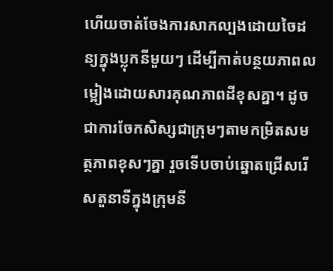ហើយចាត់ចែងការសាកល្បងដោយចៃដន្យក្នុងប្លុកនីមួយៗ ដើម្បីកាត់បន្ថយភាពលម្អៀងដោយសារគុណភាពដីខុសគ្នា។ ដូចជាការចែកសិស្សជាក្រុមៗតាមកម្រិតសមត្ថភាពខុសៗគ្នា រួចទើបចាប់ឆ្នោតជ្រើសរើសតួនាទីក្នុងក្រុមនី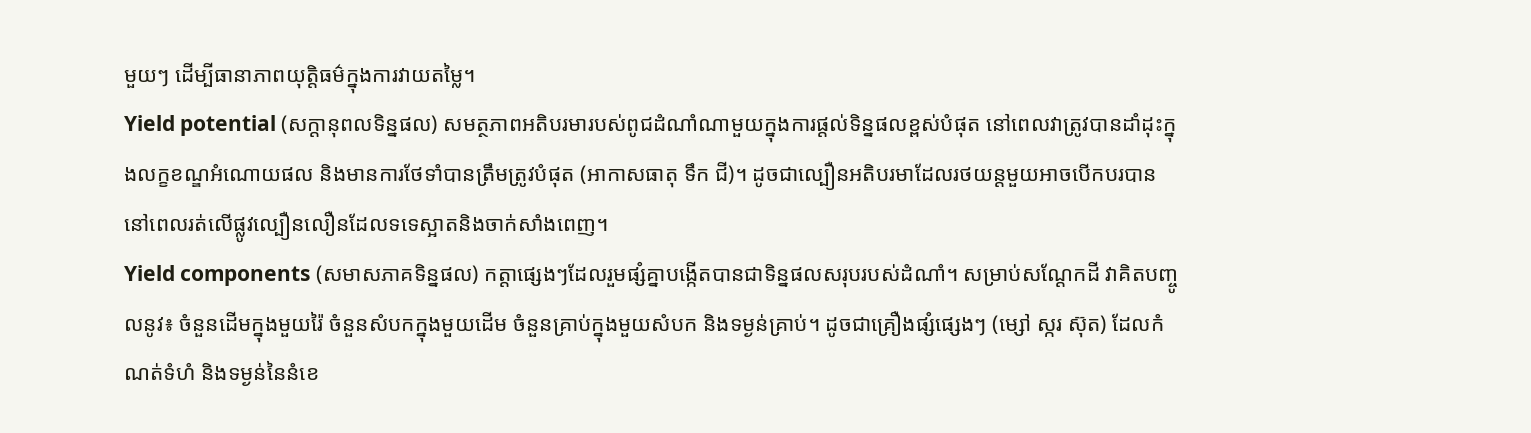មួយៗ ដើម្បីធានាភាពយុត្តិធម៌ក្នុងការវាយតម្លៃ។
Yield potential (សក្តានុពលទិន្នផល) សមត្ថភាពអតិបរមារបស់ពូជដំណាំណាមួយក្នុងការផ្តល់ទិន្នផលខ្ពស់បំផុត នៅពេលវាត្រូវបានដាំដុះក្នុងលក្ខខណ្ឌអំណោយផល និងមានការថែទាំបានត្រឹមត្រូវបំផុត (អាកាសធាតុ ទឹក ជី)។ ដូចជាល្បឿនអតិបរមាដែលរថយន្តមួយអាចបើកបរបាន នៅពេលរត់លើផ្លូវល្បឿនលឿនដែលទទេស្អាតនិងចាក់សាំងពេញ។
Yield components (សមាសភាគទិន្នផល) កត្តាផ្សេងៗដែលរួមផ្សំគ្នាបង្កើតបានជាទិន្នផលសរុបរបស់ដំណាំ។ សម្រាប់សណ្តែកដី វាគិតបញ្ចូលនូវ៖ ចំនួនដើមក្នុងមួយរ៉ៃ ចំនួនសំបកក្នុងមួយដើម ចំនួនគ្រាប់ក្នុងមួយសំបក និងទម្ងន់គ្រាប់។ ដូចជាគ្រឿងផ្សំផ្សេងៗ (ម្សៅ ស្ករ ស៊ុត) ដែលកំណត់ទំហំ និងទម្ងន់នៃនំខេ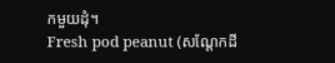កមួយដុំ។
Fresh pod peanut (សណ្តែកដី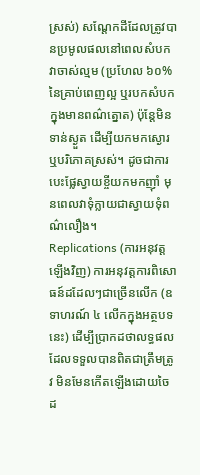ស្រស់) សណ្តែកដីដែលត្រូវបានប្រមូលផលនៅពេលសំបកវាចាស់ល្មម (ប្រហែល ៦០% នៃគ្រាប់ពេញល្អ ឬរបកសំបកក្នុងមានពណ៌ត្នោត) ប៉ុន្តែមិនទាន់ស្ងួត ដើម្បីយកមកស្ងោរ ឬបរិភោគស្រស់។ ដូចជាការបេះផ្លែស្វាយខ្ចីយកមកញ៉ាំ មុនពេលវាទុំក្លាយជាស្វាយទុំពណ៌លឿង។
Replications (ការអនុវត្តឡើងវិញ) ការអនុវត្តការពិសោធន៍ដដែលៗជាច្រើនលើក (ឧទាហរណ៍ ៤ លើកក្នុងអត្ថបទនេះ) ដើម្បីប្រាកដថាលទ្ធផលដែលទទួលបានពិតជាត្រឹមត្រូវ មិនមែនកើតឡើងដោយចៃដ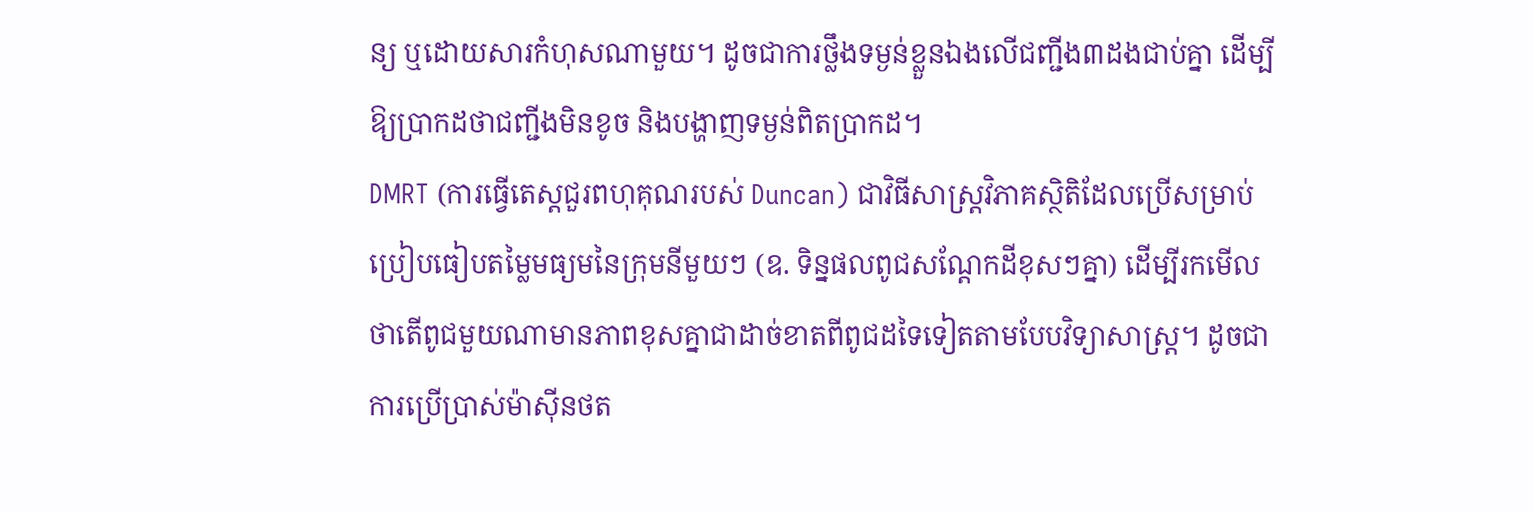ន្យ ឬដោយសារកំហុសណាមួយ។ ដូចជាការថ្លឹងទម្ងន់ខ្លួនឯងលើជញ្ជីង៣ដងជាប់គ្នា ដើម្បីឱ្យប្រាកដថាជញ្ជីងមិនខូច និងបង្ហាញទម្ងន់ពិតប្រាកដ។
DMRT (ការធ្វើតេស្តជួរពហុគុណរបស់ Duncan) ជាវិធីសាស្ត្រវិភាគស្ថិតិដែលប្រើសម្រាប់ប្រៀបធៀបតម្លៃមធ្យមនៃក្រុមនីមួយៗ (ឧ. ទិន្នផលពូជសណ្តែកដីខុសៗគ្នា) ដើម្បីរកមើលថាតើពូជមួយណាមានភាពខុសគ្នាជាដាច់ខាតពីពូជដទៃទៀតតាមបែបវិទ្យាសាស្ត្រ។ ដូចជាការប្រើប្រាស់ម៉ាស៊ីនថត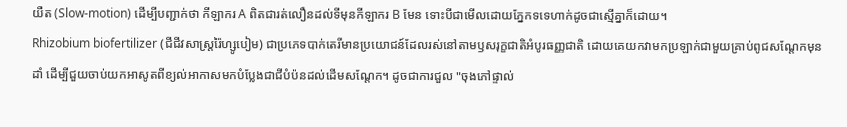យឺត (Slow-motion) ដើម្បីបញ្ជាក់ថា កីឡាករ A ពិតជារត់លឿនដល់ទីមុនកីឡាករ B មែន ទោះបីជាមើលដោយភ្នែកទទេហាក់ដូចជាស្មើគ្នាក៏ដោយ។
Rhizobium biofertilizer (ជីជីវសាស្រ្តរ៉ៃហ្សូបៀម) ជាប្រភេទបាក់តេរីមានប្រយោជន៍ដែលរស់នៅតាមឫសរុក្ខជាតិអំបូរធញ្ញជាតិ ដោយគេយកវាមកប្រឡាក់ជាមួយគ្រាប់ពូជសណ្តែកមុនដាំ ដើម្បីជួយចាប់យកអាសូតពីខ្យល់អាកាសមកបំប្លែងជាជីបំប៉នដល់ដើមសណ្តែក។ ដូចជាការជួល "ចុងភៅផ្ទាល់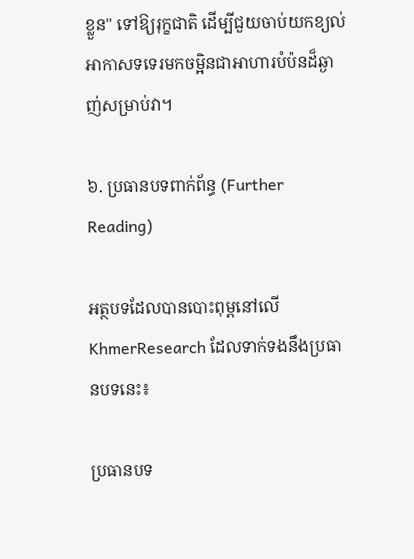ខ្លួន" ទៅឱ្យរុក្ខជាតិ ដើម្បីជួយចាប់យកខ្យល់អាកាសទទេរមកចម្អិនជាអាហារបំប៉នដ៏ឆ្ងាញ់សម្រាប់វា។

៦. ប្រធានបទពាក់ព័ន្ធ (Further Reading)

អត្ថបទដែលបានបោះពុម្ពនៅលើ KhmerResearch ដែលទាក់ទងនឹងប្រធានបទនេះ៖

ប្រធានបទ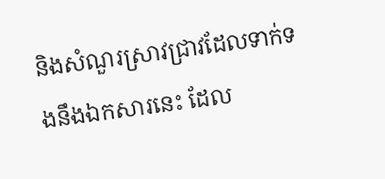និងសំណួរស្រាវជ្រាវដែលទាក់ទងនឹងឯកសារនេះ ដែល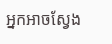អ្នកអាចស្វែង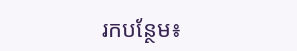រកបន្ថែម៖